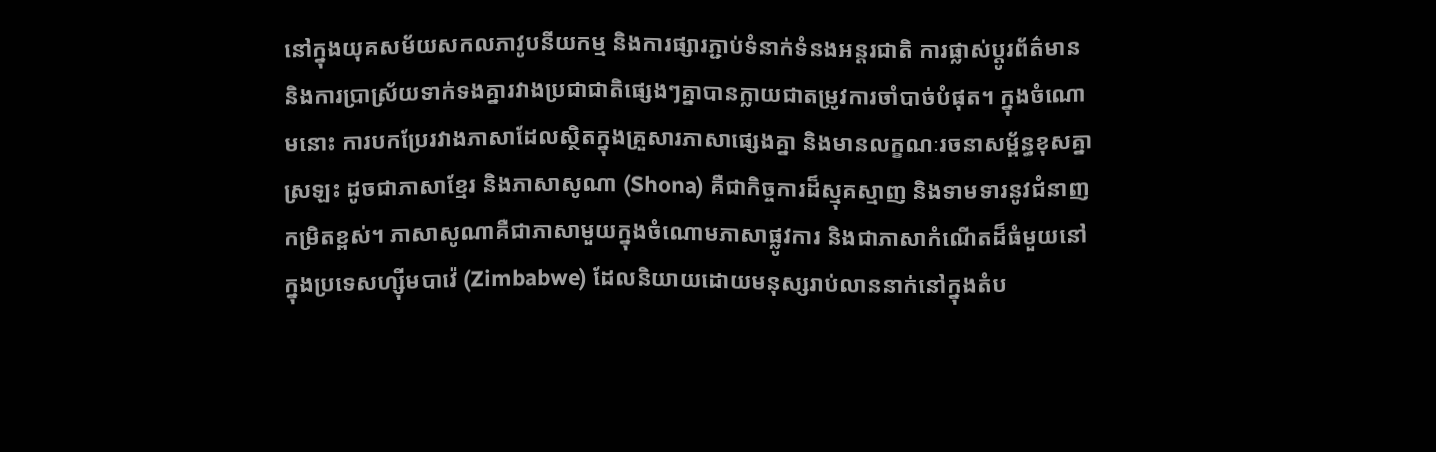នៅក្នុងយុគសម័យសកលភាវូបនីយកម្ម និងការផ្សារភ្ជាប់ទំនាក់ទំនងអន្តរជាតិ ការផ្លាស់ប្តូរព័ត៌មាន និងការប្រាស្រ័យទាក់ទងគ្នារវាងប្រជាជាតិផ្សេងៗគ្នាបានក្លាយជាតម្រូវការចាំបាច់បំផុត។ ក្នុងចំណោមនោះ ការបកប្រែរវាងភាសាដែលស្ថិតក្នុងគ្រួសារភាសាផ្សេងគ្នា និងមានលក្ខណៈរចនាសម្ព័ន្ធខុសគ្នាស្រឡះ ដូចជាភាសាខ្មែរ និងភាសាសូណា (Shona) គឺជាកិច្ចការដ៏ស្មុគស្មាញ និងទាមទារនូវជំនាញកម្រិតខ្ពស់។ ភាសាសូណាគឺជាភាសាមួយក្នុងចំណោមភាសាផ្លូវការ និងជាភាសាកំណើតដ៏ធំមួយនៅក្នុងប្រទេសហ្ស៊ីមបាវ៉េ (Zimbabwe) ដែលនិយាយដោយមនុស្សរាប់លាននាក់នៅក្នុងតំប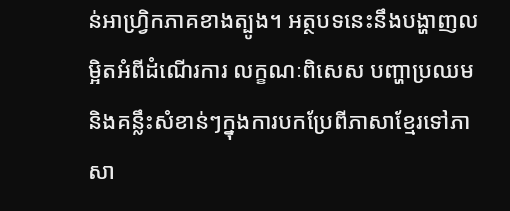ន់អាហ្វ្រិកភាគខាងត្បូង។ អត្ថបទនេះនឹងបង្ហាញលម្អិតអំពីដំណើរការ លក្ខណៈពិសេស បញ្ហាប្រឈម និងគន្លឹះសំខាន់ៗក្នុងការបកប្រែពីភាសាខ្មែរទៅភាសា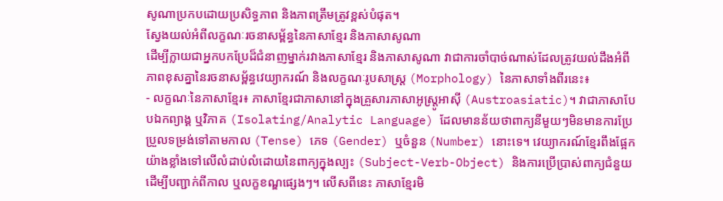សូណាប្រកបដោយប្រសិទ្ធភាព និងភាពត្រឹមត្រូវខ្ពស់បំផុត។
ស្វែងយល់អំពីលក្ខណៈរចនាសម្ព័ន្ធនៃភាសាខ្មែរ និងភាសាសូណា
ដើម្បីក្លាយជាអ្នកបកប្រែដ៏ជំនាញម្នាក់រវាងភាសាខ្មែរ និងភាសាសូណា វាជាការចាំបាច់ណាស់ដែលត្រូវយល់ដឹងអំពីភាពខុសគ្នានៃរចនាសម្ព័ន្ធវេយ្យាករណ៍ និងលក្ខណៈរូបសាស្ត្រ (Morphology) នៃភាសាទាំងពីរនេះ៖
- លក្ខណៈនៃភាសាខ្មែរ៖ ភាសាខ្មែរជាភាសានៅក្នុងគ្រួសារភាសាអូស្រ្តូអាស៊ី (Austroasiatic)។ វាជាភាសាបែបឯកព្យាង្គ ឬវិភាគ (Isolating/Analytic Language) ដែលមានន័យថាពាក្យនីមួយៗមិនមានការប្រែប្រួលទម្រង់ទៅតាមកាល (Tense) ភេទ (Gender) ឬចំនួន (Number) នោះទេ។ វេយ្យាករណ៍ខ្មែរពឹងផ្អែកយ៉ាងខ្លាំងទៅលើលំដាប់លំដោយនៃពាក្យក្នុងល្បះ (Subject-Verb-Object) និងការប្រើប្រាស់ពាក្យជំនួយដើម្បីបញ្ជាក់ពីកាល ឬលក្ខខណ្ឌផ្សេងៗ។ លើសពីនេះ ភាសាខ្មែរមិ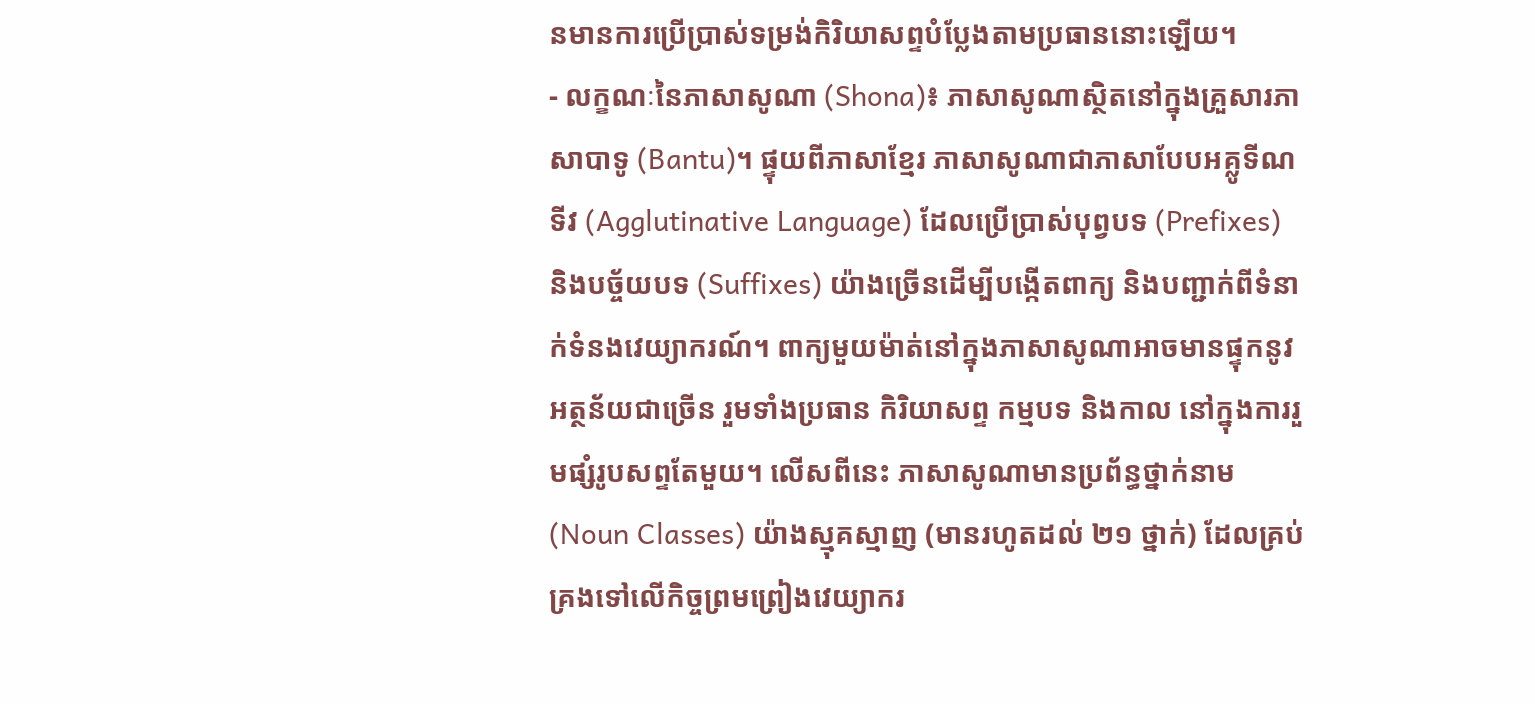នមានការប្រើប្រាស់ទម្រង់កិរិយាសព្ទបំប្លែងតាមប្រធាននោះឡើយ។
- លក្ខណៈនៃភាសាសូណា (Shona)៖ ភាសាសូណាស្ថិតនៅក្នុងគ្រួសារភាសាបាទូ (Bantu)។ ផ្ទុយពីភាសាខ្មែរ ភាសាសូណាជាភាសាបែបអគ្លូទីណទីវ (Agglutinative Language) ដែលប្រើប្រាស់បុព្វបទ (Prefixes) និងបច្ច័យបទ (Suffixes) យ៉ាងច្រើនដើម្បីបង្កើតពាក្យ និងបញ្ជាក់ពីទំនាក់ទំនងវេយ្យាករណ៍។ ពាក្យមួយម៉ាត់នៅក្នុងភាសាសូណាអាចមានផ្ទុកនូវអត្ថន័យជាច្រើន រួមទាំងប្រធាន កិរិយាសព្ទ កម្មបទ និងកាល នៅក្នុងការរួមផ្សំរូបសព្ទតែមួយ។ លើសពីនេះ ភាសាសូណាមានប្រព័ន្ធថ្នាក់នាម (Noun Classes) យ៉ាងស្មុគស្មាញ (មានរហូតដល់ ២១ ថ្នាក់) ដែលគ្រប់គ្រងទៅលើកិច្ចព្រមព្រៀងវេយ្យាករ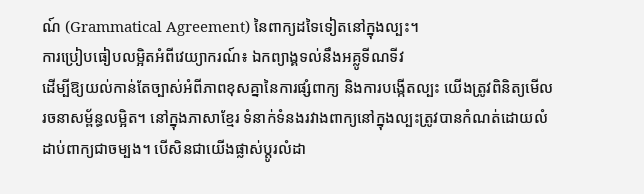ណ៍ (Grammatical Agreement) នៃពាក្យដទៃទៀតនៅក្នុងល្បះ។
ការប្រៀបធៀបលម្អិតអំពីវេយ្យាករណ៍៖ ឯកព្យាង្គទល់នឹងអគ្លូទីណទីវ
ដើម្បីឱ្យយល់កាន់តែច្បាស់អំពីភាពខុសគ្នានៃការផ្សំពាក្យ និងការបង្កើតល្បះ យើងត្រូវពិនិត្យមើលរចនាសម្ព័ន្ធលម្អិត។ នៅក្នុងភាសាខ្មែរ ទំនាក់ទំនងរវាងពាក្យនៅក្នុងល្បះត្រូវបានកំណត់ដោយលំដាប់ពាក្យជាចម្បង។ បើសិនជាយើងផ្លាស់ប្តូរលំដា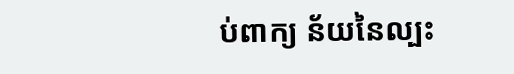ប់ពាក្យ ន័យនៃល្បះ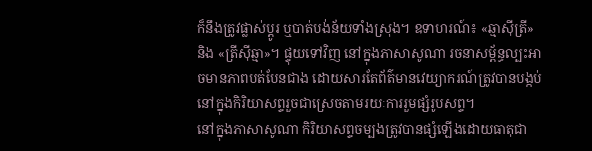ក៏នឹងត្រូវផ្លាស់ប្តូរ ឬបាត់បង់ន័យទាំងស្រុង។ ឧទាហរណ៍៖ «ឆ្មាស៊ីត្រី» និង «ត្រីស៊ីឆ្មា»។ ផ្ទុយទៅវិញ នៅក្នុងភាសាសូណា រចនាសម្ព័ន្ធល្បះអាចមានភាពបត់បែនជាង ដោយសារតែព័ត៌មានវេយ្យាករណ៍ត្រូវបានបង្កប់នៅក្នុងកិរិយាសព្ទរួចជាស្រេចតាមរយៈការរួមផ្សំរូបសព្ទ។
នៅក្នុងភាសាសូណា កិរិយាសព្ទចម្បងត្រូវបានផ្សំឡើងដោយធាតុជា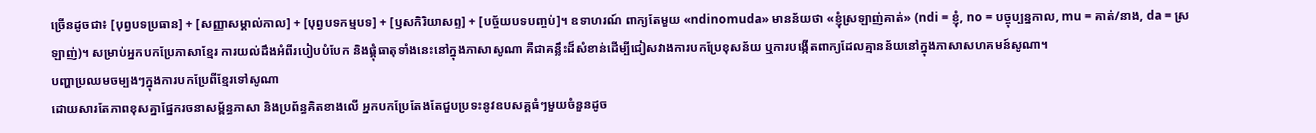ច្រើនដូចជា៖ [បុព្វបទប្រធាន] + [សញ្ញាសម្គាល់កាល] + [បុព្វបទកម្មបទ] + [ឫសកិរិយាសព្ទ] + [បច្ច័យបទបញ្ចប់]។ ឧទាហរណ៍ ពាក្យតែមួយ «ndinomuda» មានន័យថា «ខ្ញុំស្រឡាញ់គាត់» (ndi = ខ្ញុំ, no = បច្ចុប្បន្នកាល, mu = គាត់/នាង, da = ស្រឡាញ់)។ សម្រាប់អ្នកបកប្រែភាសាខ្មែរ ការយល់ដឹងអំពីរបៀបបំបែក និងផ្គុំធាតុទាំងនេះនៅក្នុងភាសាសូណា គឺជាគន្លឹះដ៏សំខាន់ដើម្បីជៀសវាងការបកប្រែខុសន័យ ឬការបង្កើតពាក្យដែលគ្មានន័យនៅក្នុងភាសាសហគមន៍សូណា។
បញ្ហាប្រឈមចម្បងៗក្នុងការបកប្រែពីខ្មែរទៅសូណា
ដោយសារតែភាពខុសគ្នាផ្នែករចនាសម្ព័ន្ធភាសា និងប្រព័ន្ធគិតខាងលើ អ្នកបកប្រែតែងតែជួបប្រទះនូវឧបសគ្គធំៗមួយចំនួនដូច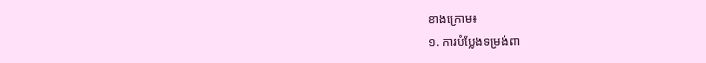ខាងក្រោម៖
១. ការបំប្លែងទម្រង់ពា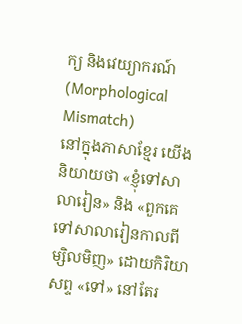ក្យ និងវេយ្យាករណ៍ (Morphological Mismatch)
នៅក្នុងភាសាខ្មែរ យើងនិយាយថា «ខ្ញុំទៅសាលារៀន» និង «ពួកគេទៅសាលារៀនកាលពីម្សិលមិញ» ដោយកិរិយាសព្ទ «ទៅ» នៅតែរ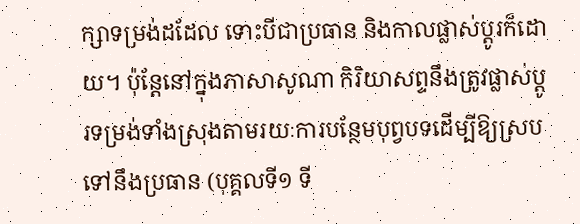ក្សាទម្រង់ដដែល ទោះបីជាប្រធាន និងកាលផ្លាស់ប្តូរក៏ដោយ។ ប៉ុន្តែនៅក្នុងភាសាសូណា កិរិយាសព្ទនឹងត្រូវផ្លាស់ប្តូរទម្រង់ទាំងស្រុងតាមរយៈការបន្ថែមបុព្វបទដើម្បីឱ្យស្របទៅនឹងប្រធាន (បុគ្គលទី១ ទី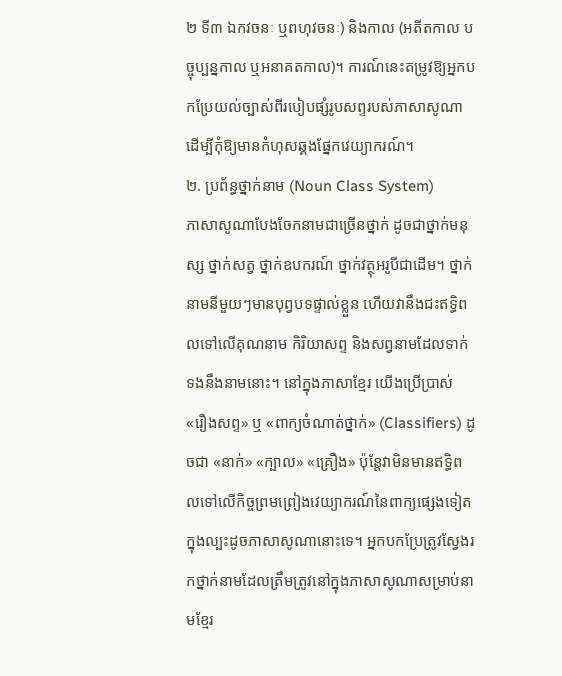២ ទី៣ ឯកវចនៈ ឬពហុវចនៈ) និងកាល (អតីតកាល បច្ចុប្បន្នកាល ឬអនាគតកាល)។ ការណ៍នេះតម្រូវឱ្យអ្នកបកប្រែយល់ច្បាស់ពីរបៀបផ្សំរូបសព្ទរបស់ភាសាសូណា ដើម្បីកុំឱ្យមានកំហុសឆ្គងផ្នែកវេយ្យាករណ៍។
២. ប្រព័ន្ធថ្នាក់នាម (Noun Class System)
ភាសាសូណាបែងចែកនាមជាច្រើនថ្នាក់ ដូចជាថ្នាក់មនុស្ស ថ្នាក់សត្វ ថ្នាក់ឧបករណ៍ ថ្នាក់វត្ថុអរូបីជាដើម។ ថ្នាក់នាមនីមួយៗមានបុព្វបទផ្ទាល់ខ្លួន ហើយវានឹងជះឥទ្ធិពលទៅលើគុណនាម កិរិយាសព្ទ និងសព្វនាមដែលទាក់ទងនឹងនាមនោះ។ នៅក្នុងភាសាខ្មែរ យើងប្រើប្រាស់ «រឿងសព្ទ» ឬ «ពាក្យចំណាត់ថ្នាក់» (Classifiers) ដូចជា «នាក់» «ក្បាល» «គ្រឿង» ប៉ុន្តែវាមិនមានឥទ្ធិពលទៅលើកិច្ចព្រមព្រៀងវេយ្យាករណ៍នៃពាក្យផ្សេងទៀតក្នុងល្បះដូចភាសាសូណានោះទេ។ អ្នកបកប្រែត្រូវស្វែងរកថ្នាក់នាមដែលត្រឹមត្រូវនៅក្នុងភាសាសូណាសម្រាប់នាមខ្មែរ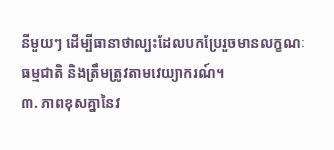នីមួយៗ ដើម្បីធានាថាល្បះដែលបកប្រែរួចមានលក្ខណៈធម្មជាតិ និងត្រឹមត្រូវតាមវេយ្យាករណ៍។
៣. ភាពខុសគ្នានៃវ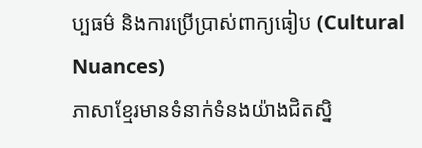ប្បធម៌ និងការប្រើប្រាស់ពាក្យធៀប (Cultural Nuances)
ភាសាខ្មែរមានទំនាក់ទំនងយ៉ាងជិតស្និ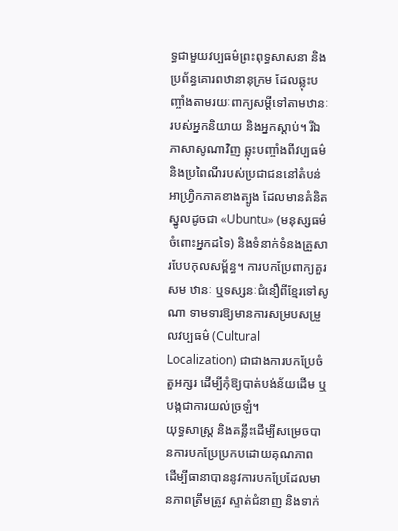ទ្ធជាមួយវប្បធម៌ព្រះពុទ្ធសាសនា និងប្រព័ន្ធគោរពឋានានុក្រម ដែលឆ្លុះបញ្ចាំងតាមរយៈពាក្យសម្តីទៅតាមឋានៈរបស់អ្នកនិយាយ និងអ្នកស្តាប់។ រីឯភាសាសូណាវិញ ឆ្លុះបញ្ចាំងពីវប្បធម៌ និងប្រពៃណីរបស់ប្រជាជននៅតំបន់អាហ្វ្រិកភាគខាងត្បូង ដែលមានគំនិតស្នូលដូចជា «Ubuntu» (មនុស្សធម៌ចំពោះអ្នកដទៃ) និងទំនាក់ទំនងគ្រួសារបែបកុលសម្ព័ន្ធ។ ការបកប្រែពាក្យគួរសម ឋានៈ ឬទស្សនៈជំនឿពីខ្មែរទៅសូណា ទាមទារឱ្យមានការសម្របសម្រួលវប្បធម៌ (Cultural Localization) ជាជាងការបកប្រែចំតួអក្សរ ដើម្បីកុំឱ្យបាត់បង់ន័យដើម ឬបង្កជាការយល់ច្រឡំ។
យុទ្ធសាស្ត្រ និងគន្លឹះដើម្បីសម្រេចបានការបកប្រែប្រកបដោយគុណភាព
ដើម្បីធានាបាននូវការបកប្រែដែលមានភាពត្រឹមត្រូវ ស្ទាត់ជំនាញ និងទាក់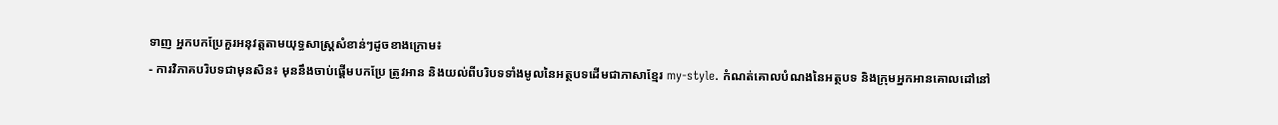ទាញ អ្នកបកប្រែគួរអនុវត្តតាមយុទ្ធសាស្ត្រសំខាន់ៗដូចខាងក្រោម៖
- ការវិភាគបរិបទជាមុនសិន៖ មុននឹងចាប់ផ្តើមបកប្រែ ត្រូវអាន និងយល់ពីបរិបទទាំងមូលនៃអត្ថបទដើមជាភាសាខ្មែរ my-style. កំណត់គោលបំណងនៃអត្ថបទ និងក្រុមអ្នកអានគោលដៅនៅ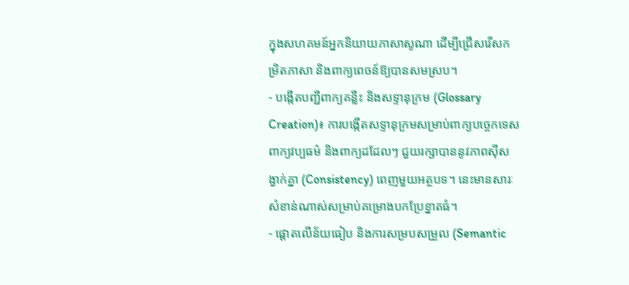ក្នុងសហគមន៍អ្នកនិយាយភាសាសូណា ដើម្បីជ្រើសរើសកម្រិតភាសា និងពាក្យពេចន៍ឱ្យបានសមស្រប។
- បង្កើតបញ្ជីពាក្យគន្លឹះ និងសទ្ទានុក្រម (Glossary Creation)៖ ការបង្កើតសទ្ទានុក្រមសម្រាប់ពាក្យបច្ចេកទេស ពាក្យវប្បធម៌ និងពាក្យដដែលៗ ជួយរក្សាបាននូវភាពស៊ីសង្វាក់គ្នា (Consistency) ពេញមួយអត្ថបទ។ នេះមានសារៈសំខាន់ណាស់សម្រាប់គម្រោងបកប្រែខ្នាតធំ។
- ផ្តោតលើន័យធៀប និងការសម្របសម្រួល (Semantic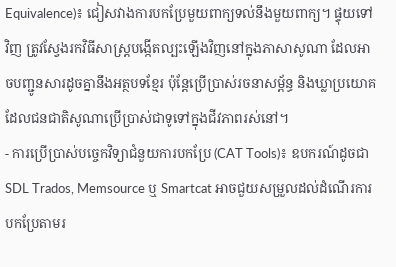Equivalence)៖ ជៀសវាងការបកប្រែមួយពាក្យទល់នឹងមួយពាក្យ។ ផ្ទុយទៅវិញ ត្រូវស្វែងរកវិធីសាស្ត្របង្កើតល្បះឡើងវិញនៅក្នុងភាសាសូណា ដែលអាចបញ្ជូនសារដូចគ្នានឹងអត្ថបទខ្មែរ ប៉ុន្តែប្រើប្រាស់រចនាសម្ព័ន្ធ និងឃ្លាប្រយោគដែលជនជាតិសូណាប្រើប្រាស់ជាទូទៅក្នុងជីវភាពរស់នៅ។
- ការប្រើប្រាស់បច្ចេកវិទ្យាជំនួយការបកប្រែ (CAT Tools)៖ ឧបករណ៍ដូចជា SDL Trados, Memsource ឬ Smartcat អាចជួយសម្រួលដល់ដំណើរការបកប្រែតាមរ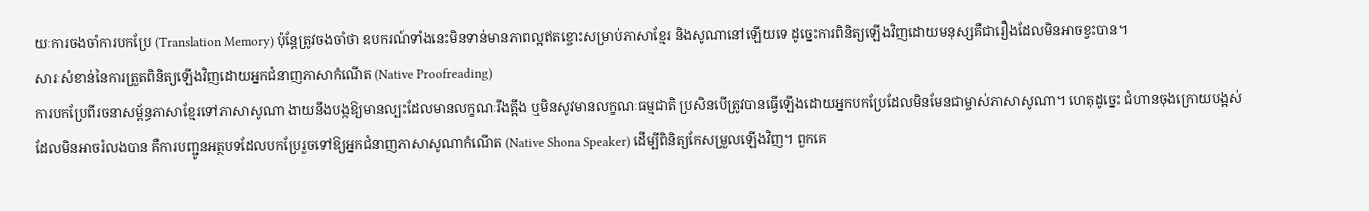យៈការចងចាំការបកប្រែ (Translation Memory) ប៉ុន្តែត្រូវចងចាំថា ឧបករណ៍ទាំងនេះមិនទាន់មានភាពល្អឥតខ្ចោះសម្រាប់ភាសាខ្មែរ និងសូណានៅឡើយទេ ដូច្នេះការពិនិត្យឡើងវិញដោយមនុស្សគឺជារឿងដែលមិនអាចខ្វះបាន។
សារៈសំខាន់នៃការត្រួតពិនិត្យឡើងវិញដោយអ្នកជំនាញភាសាកំណើត (Native Proofreading)
ការបកប្រែពីរចនាសម្ព័ន្ធភាសាខ្មែរទៅភាសាសូណា ងាយនឹងបង្កឱ្យមានល្បះដែលមានលក្ខណៈរឹងត្អឹង ឬមិនសូវមានលក្ខណៈធម្មជាតិ ប្រសិនបើត្រូវបានធ្វើឡើងដោយអ្នកបកប្រែដែលមិនមែនជាម្ចាស់ភាសាសូណា។ ហេតុដូច្នេះ ជំហានចុងក្រោយបង្អស់ដែលមិនអាចរំលងបាន គឺការបញ្ជូនអត្ថបទដែលបកប្រែរួចទៅឱ្យអ្នកជំនាញភាសាសូណាកំណើត (Native Shona Speaker) ដើម្បីពិនិត្យកែសម្រួលឡើងវិញ។ ពួកគេ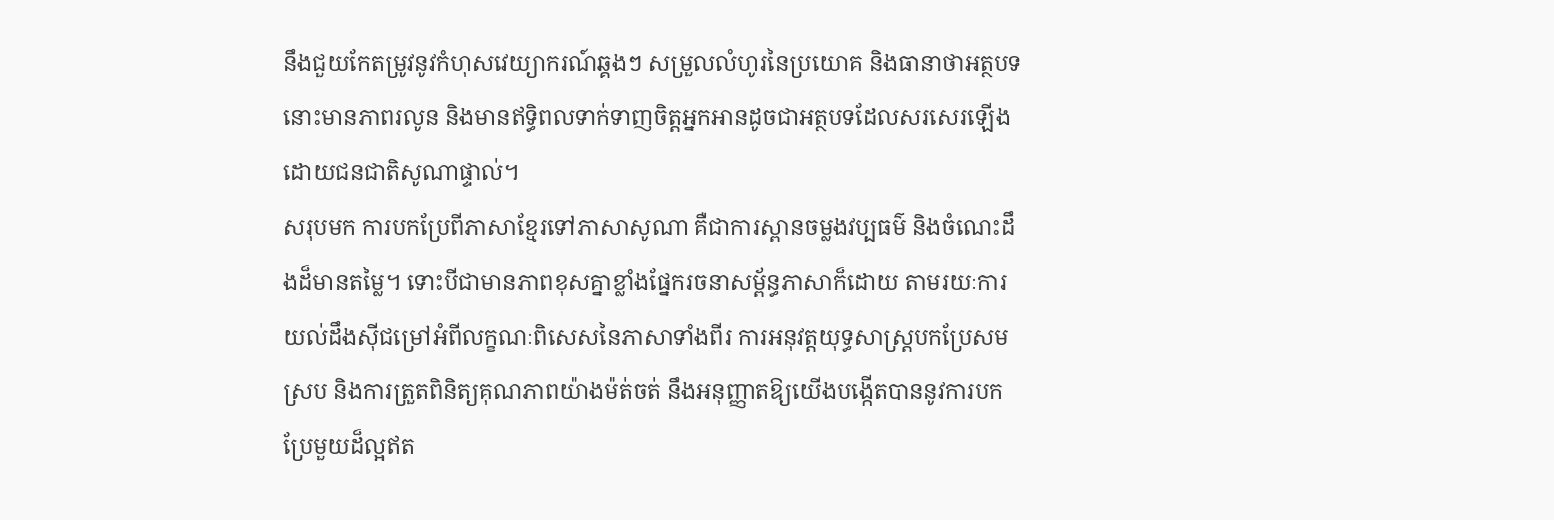នឹងជួយកែតម្រូវនូវកំហុសវេយ្យាករណ៍ឆ្គងៗ សម្រួលលំហូរនៃប្រយោគ និងធានាថាអត្ថបទនោះមានភាពរលូន និងមានឥទ្ធិពលទាក់ទាញចិត្តអ្នកអានដូចជាអត្ថបទដែលសរសេរឡើងដោយជនជាតិសូណាផ្ទាល់។
សរុបមក ការបកប្រែពីភាសាខ្មែរទៅភាសាសូណា គឺជាការស្ពានចម្លងវប្បធម៌ និងចំណេះដឹងដ៏មានតម្លៃ។ ទោះបីជាមានភាពខុសគ្នាខ្លាំងផ្នែករចនាសម្ព័ន្ធភាសាក៏ដោយ តាមរយៈការយល់ដឹងស៊ីជម្រៅអំពីលក្ខណៈពិសេសនៃភាសាទាំងពីរ ការអនុវត្តយុទ្ធសាស្ត្របកប្រែសមស្រប និងការត្រួតពិនិត្យគុណភាពយ៉ាងម៉ត់ចត់ នឹងអនុញ្ញាតឱ្យយើងបង្កើតបាននូវការបកប្រែមួយដ៏ល្អឥត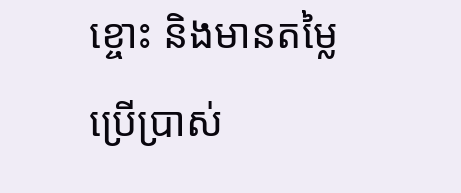ខ្ចោះ និងមានតម្លៃប្រើប្រាស់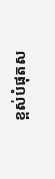ខ្ពស់បំផុតស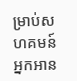ម្រាប់សហគមន៍អ្នកអាន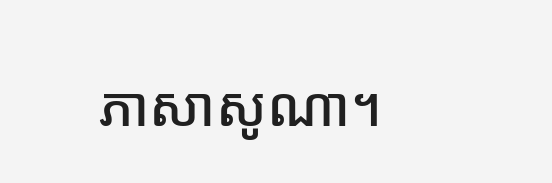ភាសាសូណា។